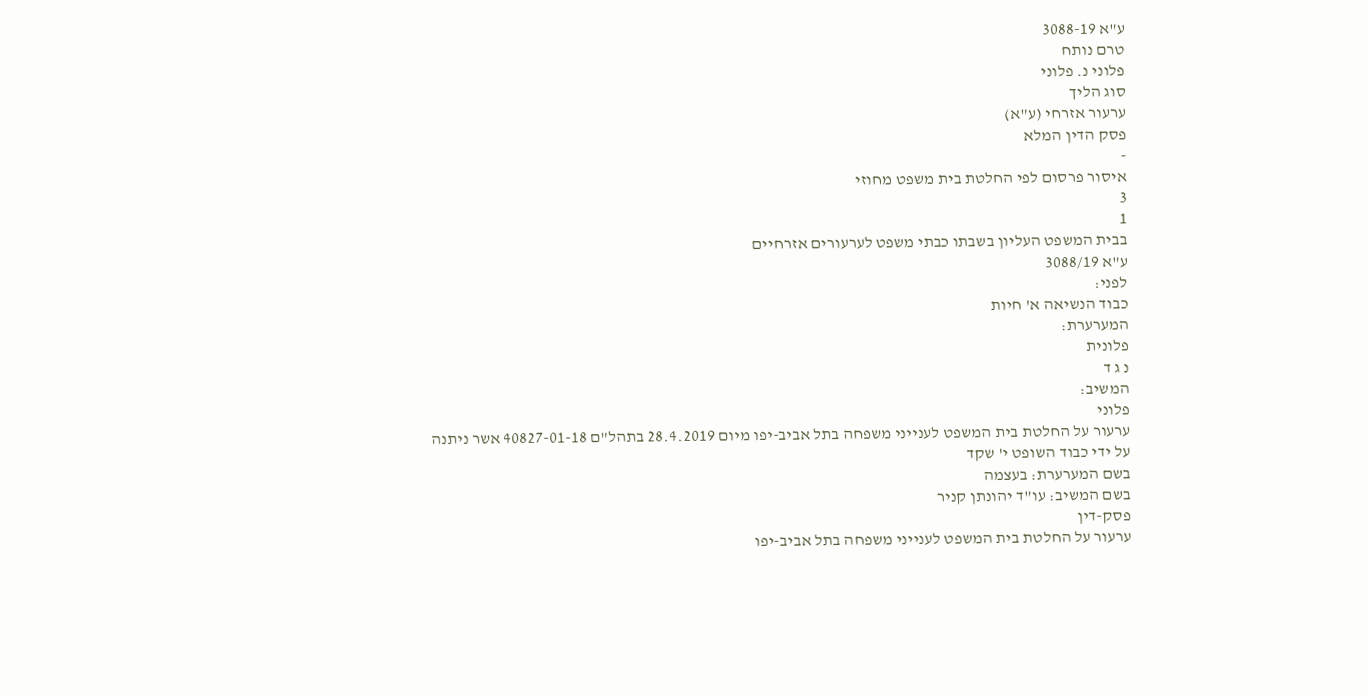ע"א 3088-19
טרם נותח
פלוני נ. פלוני
סוג הליך
ערעור אזרחי (ע"א)
פסק הדין המלא
-
איסור פרסום לפי החלטת בית משפט מחוזי
3
1
בבית המשפט העליון בשבתו כבתי משפט לערעורים אזרחיים
ע"א 3088/19
לפני:
כבוד הנשיאה א' חיות
המערערת:
פלונית
נ ג ד
המשיב:
פלוני
ערעור על החלטת בית המשפט לענייני משפחה בתל אביב-יפו מיום 28.4.2019 בתהל"ם 40827-01-18 אשר ניתנה על ידי כבוד השופט י' שקד
בשם המערערת: בעצמה
בשם המשיב: עו"ד יהונתן קניר
פסק-דין
ערעור על החלטת בית המשפט לענייני משפחה בתל אביב-יפו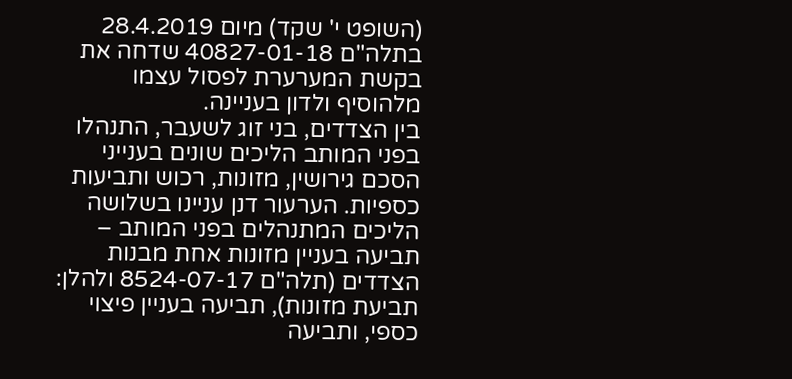(השופט י' שקד) מיום 28.4.2019 בתלה"ם 40827-01-18 שדחה את בקשת המערערת לפסול עצמו מלהוסיף ולדון בעניינה.
בין הצדדים, בני זוג לשעבר, התנהלו בפני המותב הליכים שונים בענייני הסכם גירושין, מזונות, רכוש ותביעות כספיות. הערעור דנן עניינו בשלושה הליכים המתנהלים בפני המותב – תביעה בעניין מזונות אחת מבנות הצדדים (תלה"ם 8524-07-17 ולהלן: תביעת מזונות), תביעה בעניין פיצוי כספי, ותביעה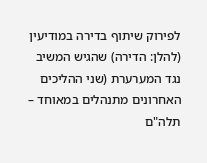לפירוק שיתוף בדירה במודיעין (להלן: הדירה) שהגיש המשיב נגד המערערת (שני ההליכים האחרונים מתנהלים במאוחד – תלה"ם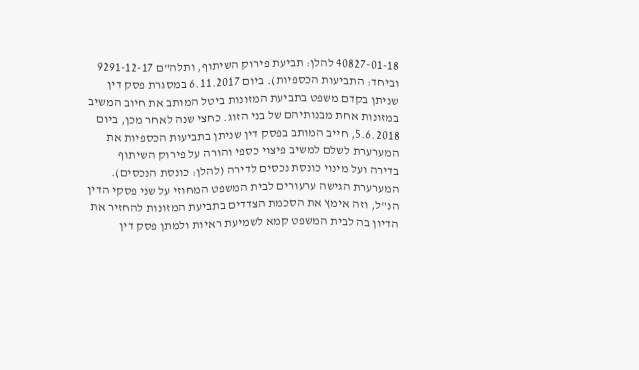40827-01-18 להלן: תביעת פירוק השיתוף, ותלה"ם 9291-12-17 וביחד: התביעות הכספיות). ביום 6.11.2017 במסגרת פסק דין שניתן בקדם משפט בתביעת המזונות ביטל המותב את חיוב המשיב במזונות אחת מבנותיהם של בני הזוג. כחצי שנה לאחר מכן, ביום 5.6.2018, חייב המותב בפסק דין שניתן בתביעות הכספיות את המערערת לשלם למשיב פיצוי כספי והורה על פירוק השיתוף בדירה ועל מינוי כונסת נכסים לדירה (להלן: כונסת הנכסים). המערערת הגישה ערעורים לבית המשפט המחוזי על שני פסקי הדין הנ"ל, וזה אימץ את הסכמת הצדדים בתביעת המזונות להחזיר את הדיון בה לבית המשפט קמא לשמיעת ראיות ולמתן פסק דין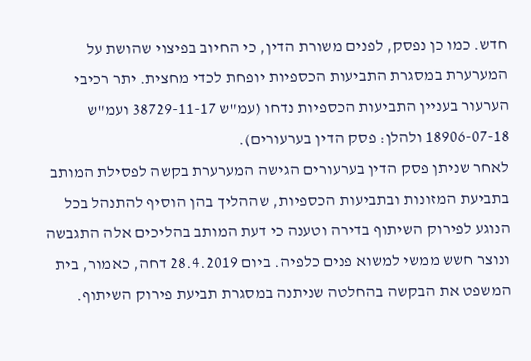חדש. כמו כן נפסק, לפנים משורת הדין, כי החיוב בפיצוי שהושת על המערערת במסגרת התביעות הכספיות יופחת לכדי מחצית. יתר רכיבי הערעור בעניין התביעות הכספיות נדחו (עמ"ש 38729-11-17 ועמ"ש 18906-07-18 ולהלן: פסק הדין בערעורים).
לאחר שניתן פסק הדין בערעורים הגישה המערערת בקשה לפסילת המותב בתביעת המזונות ובתביעות הכספיות, שההליך בהן הוסיף להתנהל בכל הנוגע לפירוק השיתוף בדירה וטענה כי דעת המותב בהליכים אלה התגבשה ונוצר חשש ממשי למשוא פנים כלפיה. ביום 28.4.2019 דחה, כאמור, בית המשפט את הבקשה בהחלטה שניתנה במסגרת תביעת פירוק השיתוף.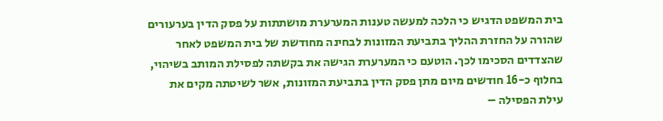בית המשפט הדגיש כי הלכה למעשה טענות המערערת מושתתות על פסק הדין בערעורים שהורה על החזרת ההליך בתביעת המזונות לבחינה מחודשת של בית המשפט לאחר שהצדדים הסכימו לכך. הוטעם כי המערערת הגישה את בקשתה לפסילת המותב בשיהוי, בחלוף כ-16 חודשים מיום מתן פסק הדין בתביעת המזונות, אשר לשיטתה מקים את עילת הפסילה –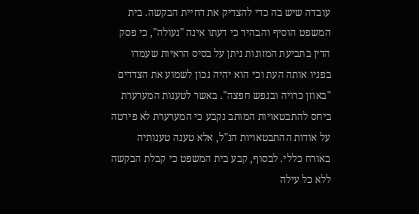עובדה שיש בה כדי להצדיק את דחיית הבקשה. בית המשפט הוסיף והבהיר כי דעתו אינה "נעולה", כי פסק הדין בתביעת המזונות ניתן על בסיס הראיות שעמדו בפניו אותה העת וכי הוא יהיה נכון לשמוע את הצדדים "באוזן כרויה ובנפש חפצה". באשר לטענות המערערת ביחס להתבטאויות המותב נקבע כי המערערת לא פירטה על אודות ההתבטאויות הנ"ל, אלא טענה טענותיה באורח כללי. לבסוף, קבע בית המשפט כי קבלת הבקשה ללא כל עילה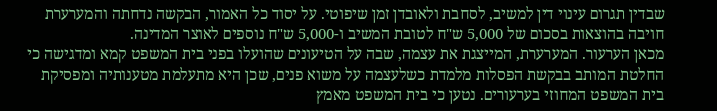שבדין תגרום עינוי דין למשיב, לסחבת ולאובדן זמן שיפוטי. על יסוד כל האמור, הבקשה נדחתה והמערערת חויבה בהוצאות בסכום של 5,000 ש"ח לטובת המשיב ו-5,000 ש"ח נוספים לאוצר המדינה.
מכאן הערעור. המערערת, המייצגת את עצמה, שבה על הטיעונים שהועלו בפני בית המשפט קמא ומדגישה כי החלטת המותב בבקשת הפסלות מלמדת כשלעצמה על משוא פנים, שכן היא מתעלמת מטענותיה ומפסיקת בית המשפט המחוזי בערעורים. נטען כי בית המשפט מאמץ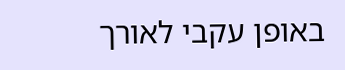באופן עקבי לאורך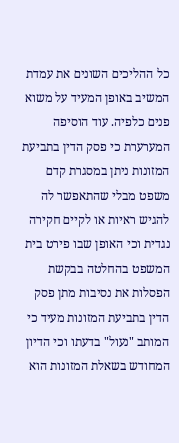כל ההליכים השונים את עמדת המשיב באופן המעיד על משוא פנים כלפיה. עוד הוסיפה המערערת כי פסק הדין בתביעת המזונות ניתן במסגרת קדם משפט מבלי שהתאפשר לה להגיש ראיות או לקיים חקירה נגדית וכי האופן שבו פירט בית המשפט בהחלטה בבקשת הפסלות את נסיבות מתן פסק הדין בתביעת המזונות מעיד כי המותב "נעול" בדעתו וכי הדיון המחודש בשאלת המזונות הוא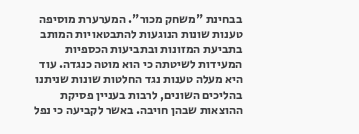בבחינת "משחק מכור". המערערת מוסיפה טענות שונות הנוגעות להתבטאויות המותב בתביעת המזונות ובתביעות הכספיות המעידות לשיטתה כי הוא מוטה כנגדה. עוד היא מעלה טענות נגד החלטות שונות שניתנו בהליכים השונים, לרבות בעניין פסיקת ההוצאות שבהן חויבה. באשר לקביעה כי נפל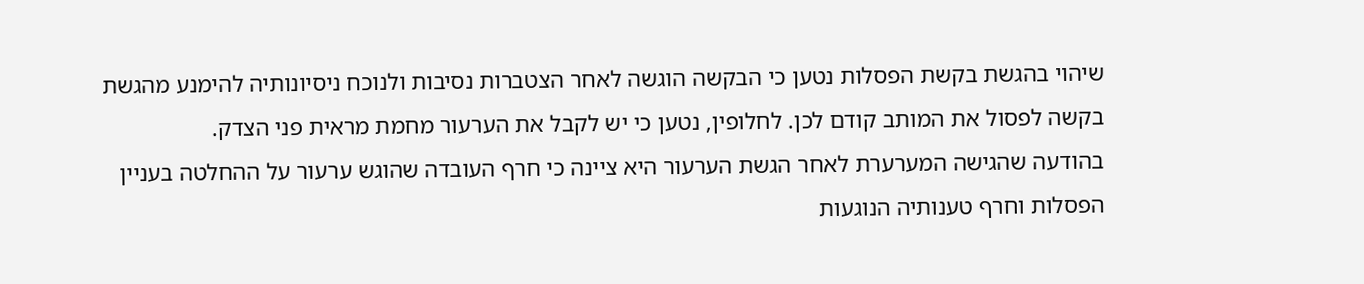שיהוי בהגשת בקשת הפסלות נטען כי הבקשה הוגשה לאחר הצטברות נסיבות ולנוכח ניסיונותיה להימנע מהגשת בקשה לפסול את המותב קודם לכן. לחלופין, נטען כי יש לקבל את הערעור מחמת מראית פני הצדק.
בהודעה שהגישה המערערת לאחר הגשת הערעור היא ציינה כי חרף העובדה שהוגש ערעור על ההחלטה בעניין הפסלות וחרף טענותיה הנוגעות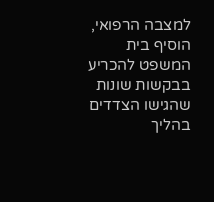למצבה הרפואי, הוסיף בית המשפט להכריע בבקשות שונות שהגישו הצדדים בהליך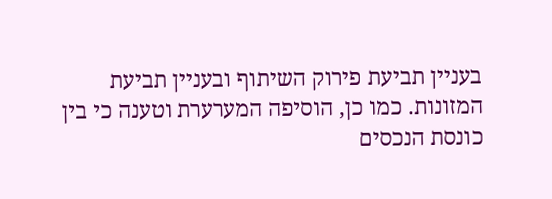בעניין תביעת פירוק השיתוף ובעניין תביעת המזונות. כמו כן, הוסיפה המערערת וטענה כי בין כונסת הנכסים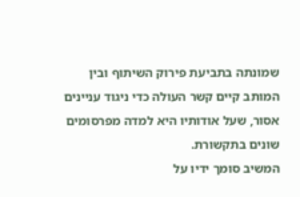שמונתה בתביעת פירוק השיתוף ובין המותב קיים קשר העולה כדי ניגוד עניינים אסור, שעל אודותיו היא למדה מפרסומים שונים בתקשורת.
המשיב סומך ידיו על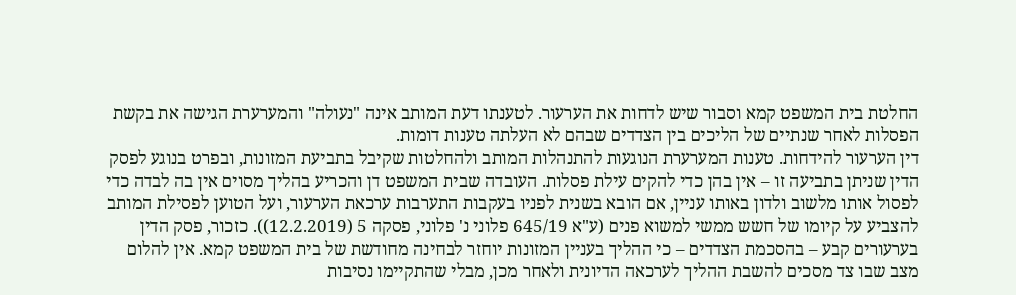החלטת בית המשפט קמא וסבור שיש לדחות את הערעור. לטענתו דעת המותב אינה "נעולה" והמערערת הגישה את בקשת הפסלות לאחר שנתיים של הליכים בין הצדדים שבהם לא העלתה טענות דומות.
דין הערעור להידחות. טענות המערערת הנוגעות להתנהלות המותב ולהחלטות שקיבל בתביעת המזונות, ובפרט בנוגע לפסק הדין שניתן בתביעה זו – אין בהן כדי להקים עילת פסלות. העובדה שבית המשפט דן והכריע בהליך מסוים אין בה לבדה כדי לפסול אותו מלשוב ולדון באותו עניין, אם הובא בשנית לפניו בעקבות התערבות ערכאת הערעור, ועל הטוען לפסילת המותב להצביע על קיומו של חשש ממשי למשוא פנים (ע"א 645/19 פלוני נ' פלוני, פסקה 5 (12.2.2019)). כזכור, פסק הדין בערעורים קבע – בהסכמת הצדדים – כי ההליך בעניין המזונות יוחזר לבחינה מחודשת של בית המשפט קמא. אין להלום מצב שבו צד מסכים להשבת ההליך לערכאה הדיונית ולאחר מכן, מבלי שהתקיימו נסיבות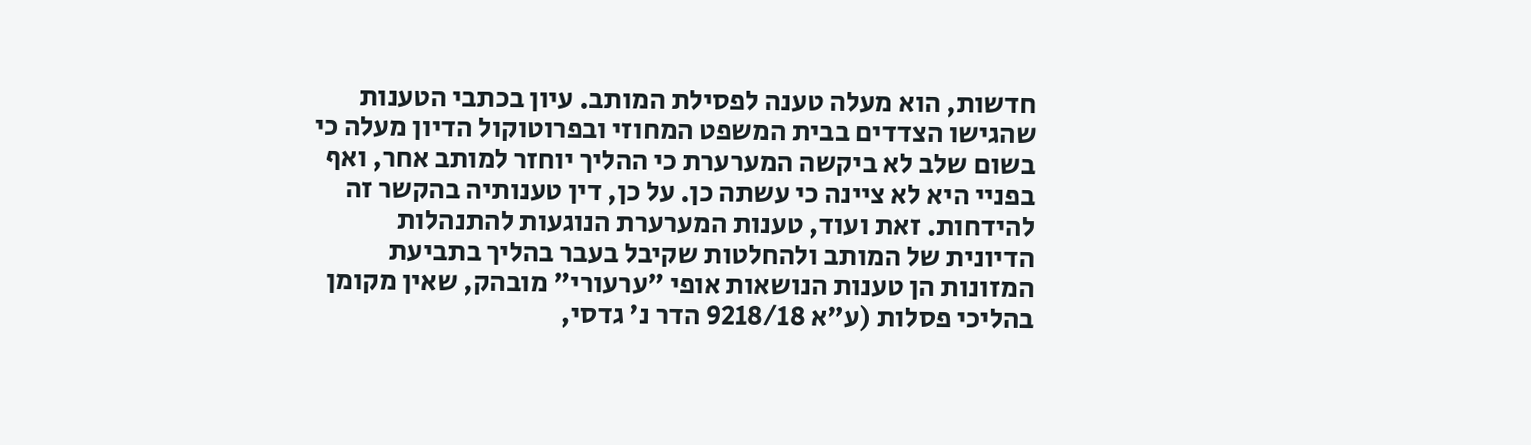חדשות, הוא מעלה טענה לפסילת המותב. עיון בכתבי הטענות שהגישו הצדדים בבית המשפט המחוזי ובפרוטוקול הדיון מעלה כי בשום שלב לא ביקשה המערערת כי ההליך יוחזר למותב אחר, ואף בפניי היא לא ציינה כי עשתה כן. על כן, דין טענותיה בהקשר זה להידחות. זאת ועוד, טענות המערערת הנוגעות להתנהלות הדיונית של המותב ולהחלטות שקיבל בעבר בהליך בתביעת המזונות הן טענות הנושאות אופי "ערעורי" מובהק, שאין מקומן בהליכי פסלות (ע"א 9218/18 הדר נ' גדסי,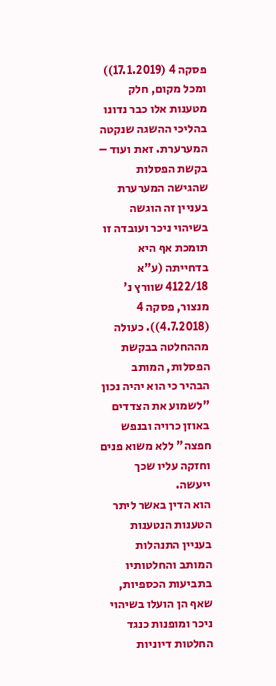פסקה 4 (17.1.2019)) ומכל מקום, חלק מטענות אלו כבר נדונו בהליכי ההשגה שנקטה המערערת. זאת ועוד – בקשת הפסלות שהגישה המערערת בעניין זה הוגשה בשיהוי ניכר ועובדה זו תומכת אף היא בדחייתה (ע"א 4122/18 שוורץ נ' מנצור, פסקה 4 (4.7.2018)). כעולה מההחלטה בבקשת הפסלות, המותב הבהיר כי הוא יהיה נכון "לשמוע את הצדדים באוזן כרויה ובנפש חפצה" ללא משוא פנים וחזקה עליו שכך ייעשה.
הוא הדין באשר ליתר הטענות הנטענות בעניין התנהלות המותב והחלטותיו בתביעות הכספיות, שאף הן הועלו בשיהוי ניכר ומופנות כנגד החלטות דיוניות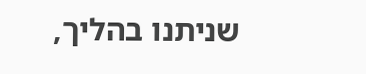שניתנו בהליך,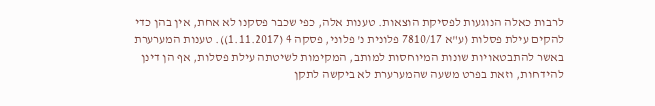לרבות כאלה הנוגעות לפסיקת הוצאות. טענות אלה, כפי שכבר פסקנו לא אחת, אין בהן כדי להקים עילת פסלות (ע"א 7810/17 פלונית נ' פלוני, פסקה 4 (1.11.2017)). טענות המערערת באשר להתבטאויות שונות המיוחסות למותב, המקימות לשיטתה עילת פסלות, אף הן דינן להידחות, וזאת בפרט משעה שהמערערת לא ביקשה לתקן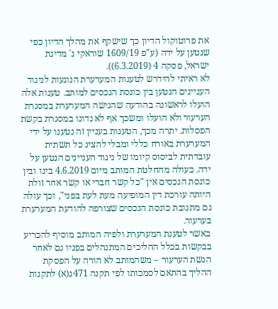את פרוטוקול הדיון כך שישקף את מהלך הדיון כפי שנטען על ידה (ע"פ 1609/19 שוראקי נ' מדינת ישראל, פסקה 4 (6.3.2019)).
לא ראיתי להידרש לטענות המערערת הנוגעות לניגוד העניינים הנטען בין כונסת הנכסים למותב. טענות אלה הועלו לראשונה בהודעה שהגישה המערערת במסגרת הערעור ולא הועלו ומשכך אף לא נדונו במסגרת בקשת הפסלות. יתרה מכך, הטענות בעניין זה נטענו על ידי המערערת באורח כללי ומבלי להציג כל תשתית עובדתית לביסוס קיומו של ניגוד העניינים הנטען על ידה. כעולה מהחלטת המותב מיום 4.6.2019 בינו ובין כונסת הנכסים אין "כל קשר חברי או קשר אחר זולת היותה עורכת דין המופיעה מעת לעת בפני", וכך עולה גם מתגובת כונסת הנכסים שצורפה להודעת המערערת בערעור.
באשר לטענת המערערת ולפיה המותב מוסיף להכריע בבקשות בכלל ההליכים המתנהלים בפניו גם לאחר הגשת הערעור – משהמותב לא הורה על הפסקת ההליך בהתאם לסמכותו לפי תקנה 471ג(א) לתקנות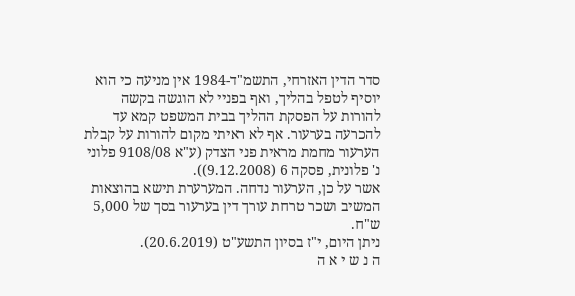סדר הדין האזרחי, התשמ"ד-1984 אין מניעה כי הוא יוסיף לטפל בהליך, ואף בפניי לא הוגשה בקשה להורות על הפסקת ההליך בבית המשפט קמא עד להכרעה בערעור. אף לא ראיתי מקום להורות על קבלת הערעור מחמת מראית פני הצדק (ע"א 9108/08 פלוני נ' פלונית, פסקה 6 (9.12.2008)).
אשר על כן, הערעור נדחה. המערערת תישא בהוצאות המשיב ושכר טרחת עורך דין בערעור בסך של 5,000 ש"ח.
ניתן היום, י"ז בסיון התשע"ט (20.6.2019).
ה נ ש י א ה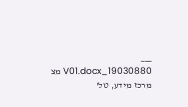___
19030880_V01.docx מצ
מרכז מידע, טל'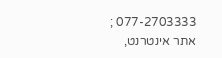077-2703333 ; אתר אינטרנט,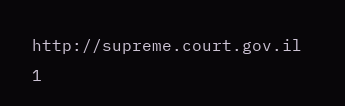http://supreme.court.gov.il
1